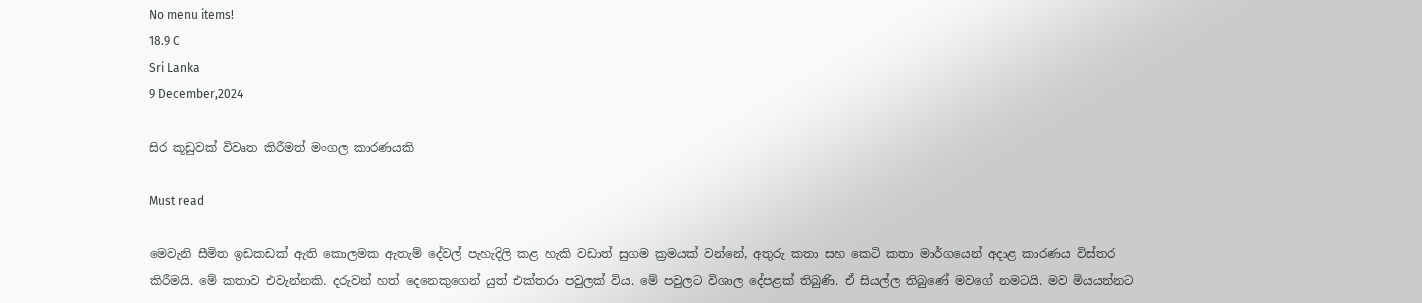No menu items!
18.9 C
Sri Lanka
9 December,2024

සිර කූඩුවක් විවෘත කිරීමත් මංගල කාරණයකි

Must read

මෙවැනි සීමිත ඉඩකඩක් ඇති කොලමක ඇතැම් දේවල් පැහැදිලි කළ හැකි වඩාත් සුගම ක්‍රමයක් වන්නේ, අතුරු කතා සහ කෙටි කතා මාර්ගයෙන් අදාළ කාරණය විස්තර කිරීමයි. මේ කතාව එවැන්නකි. දරුවන් හත් දෙනෙකුගෙන් යුත් එක්තරා පවුලක් විය. මේ පවුලට විශාල දේපළක් තිබුණි. ඒ සියල්ල තිබුණේ මවගේ නමටයි. මව මියයන්නට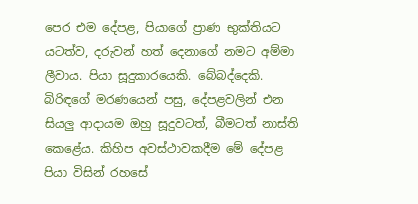පෙර එම දේපළ, පියාගේ ප්‍රාණ භුක්තියට යටත්ව, දරුවන් හත් දෙනාගේ නමට අම්මා ලීවාය. පියා සූදුකාරයෙකි. බේබද්දෙකි. බිරිඳගේ මරණයෙන් පසු, දේපළවලින් එන සියලු ආදායම ඔහු සූදුවටත්, බීමටත් නාස්ති කෙළේය. කිහිප අවස්ථාවකදීම මේ දේපළ පියා විසින් රහසේ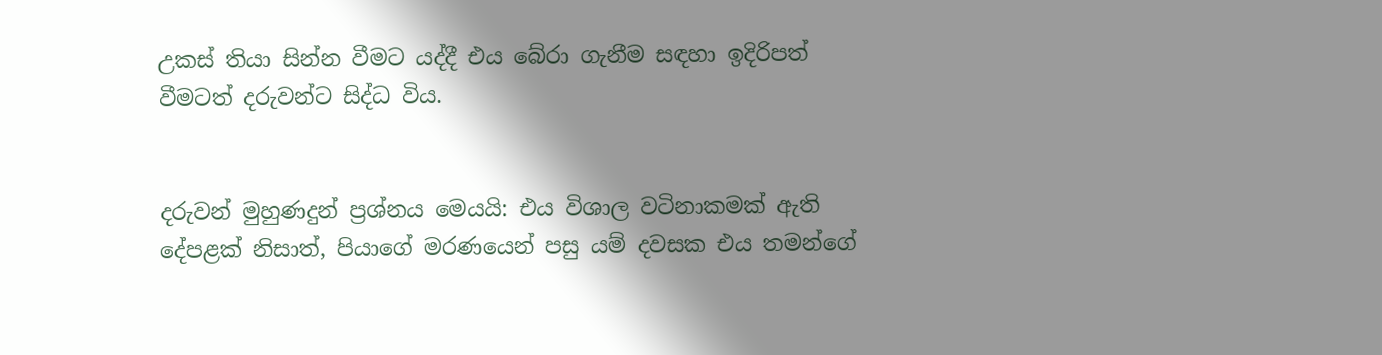උකස් තියා සින්න වීමට යද්දී එය බේරා ගැනීම සඳහා ඉදිරිපත් වීමටත් දරුවන්ට සිද්ධ විය.


දරුවන් මුහුණදුන් ප්‍රශ්නය මෙයයි: එය විශාල වටිනාකමක් ඇති දේපළක් නිසාත්, පියාගේ මරණයෙන් පසු යම් දවසක එය තමන්ගේ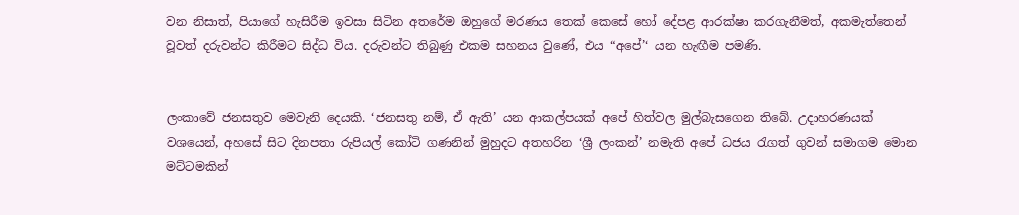වන නිසාත්, පියාගේ හැසිරීම ඉවසා සිටින අතරේම ඔහුගේ මරණය තෙක් කෙසේ හෝ දේපළ ආරක්ෂා කරගැනීමත්, අකමැත්තෙන් වූවත් දරුවන්ට කිරීමට සිද්ධ විය. දරුවන්ට තිබුණු එකම සහනය වුණේ, එය “අපේ’‘ යන හැඟීම පමණි.


ලංකාවේ ජනසතුව මෙවැනි දෙයකි. ‘ජනසතු නම්, ඒ ඇති’ යන ආකල්පයක් අපේ හිත්වල මුල්බැසගෙන තිබේ. උදාහරණයක් වශයෙන්, අහසේ සිට දිනපතා රුපියල් කෝටි ගණනින් මුහුදට අතහරින ‘ශ්‍රී ලංකන්’ නමැති අපේ ධජය රැගත් ගුවන් සමාගම මොන මට්ටමකින්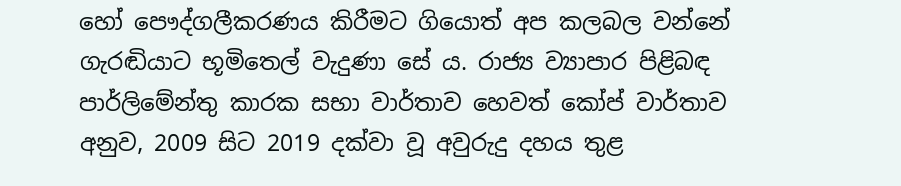හෝ පෞද්ගලීකරණය කිරීමට ගියොත් අප කලබල වන්නේ ගැරඬියාට භූමිතෙල් වැදුණා සේ ය. රාජ්‍ය ව්‍යාපාර පිළිබඳ පාර්ලිමේන්තු කාරක සභා වාර්තාව හෙවත් කෝප් වාර්තාව අනුව, 2009 සිට 2019 දක්වා වූ අවුරුදු දහය තුළ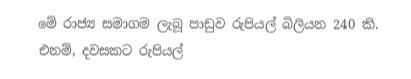මේ රාජ්‍ය සමාගම ලැබූ පාඩුව රුපියල් බිලියන 240 කි. එනම්, දවසකට රුපියල්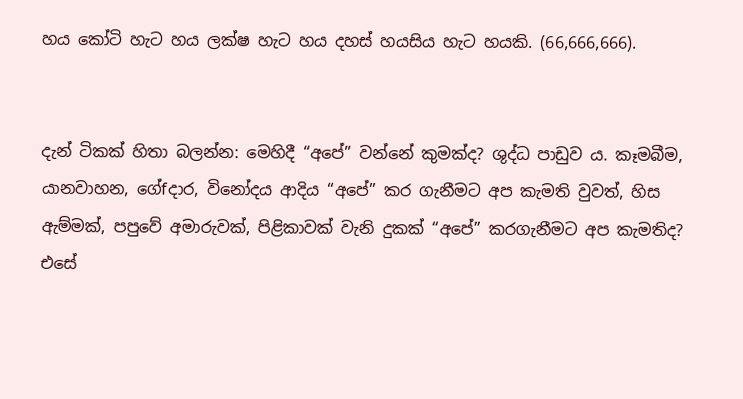හය කෝටි හැට හය ලක්ෂ හැට හය දහස් හයසිය හැට හයකි. (66,666,666).


දැන් ටිකක් හිතා බලන්න: මෙහිදී “අපේ” වන්නේ කුමක්ද? ශුද්ධ පාඩුව ය. කෑමබීම, යානවාහන, ගේfදාර, විනෝදය ආදිය “අපේ” කර ගැනීමට අප කැමති වුවත්, හිස ඇම්මක්, පපුවේ අමාරුවක්, පිළිකාවක් වැනි දුකක් “අපේ” කරගැනීමට අප කැමතිද? එසේ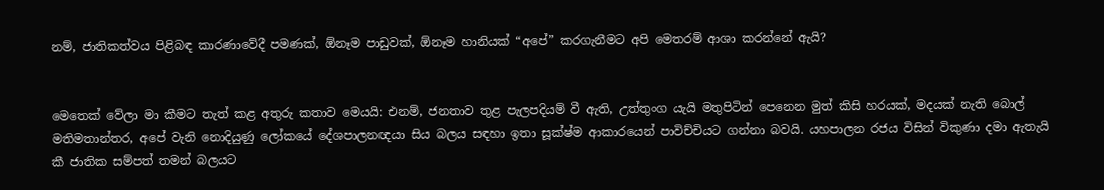නම්, ජාතිකත්වය පිළිබඳ කාරණාවේදී පමණක්, ඕනෑම පාඩුවක්, ඕනෑම හානියක් “අපේ” කරගැනීමට අපි මෙතරම් ආශා කරන්නේ ඇයි?


මෙතෙක් වේලා මා කීමට තැත් කළ අතුරු කතාව මෙයයි: එනම්, ජනතාව තුළ පැලපදියම් වී ඇති, උත්තුංග යැයි මතුපිටින් පෙනෙන මුත් කිසි හරයක්, මදයක් නැති බොල් මතිමතාන්තර, අපේ වැනි නොදියුණු ලෝකයේ දේශපාලනඥයා සිය බලය සඳහා ඉතා සූක්ෂ්ම ආකාරයෙන් පාවිච්චියට ගන්නා බවයි. යහපාලන රජය විසින් විකුණා දමා ඇතැයි කී ජාතික සම්පත් තමන් බලයට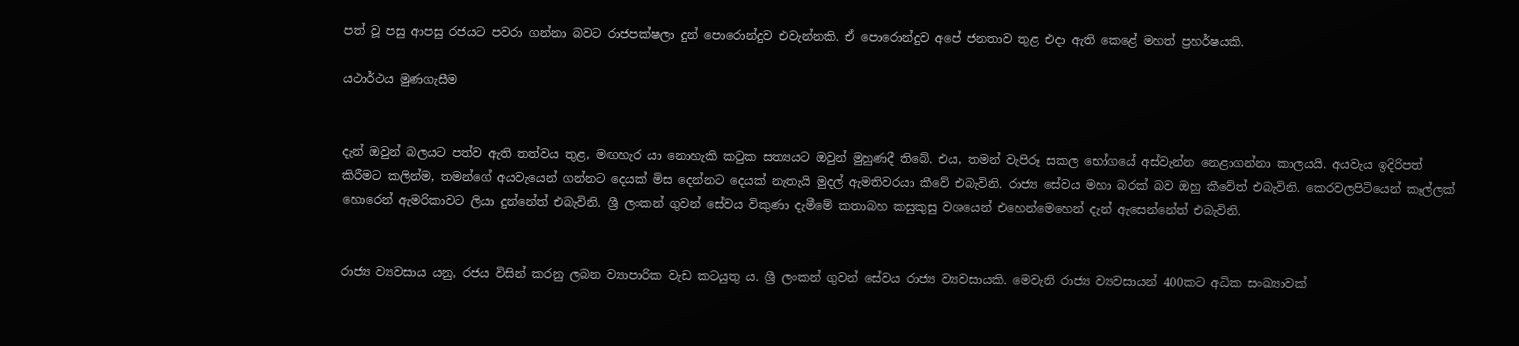පත් වූ පසු ආපසු රජයට පවරා ගන්නා බවට රාජපක්ෂලා දුන් පොරොන්දුව එවැන්නකි. ඒ පොරොන්දුව අපේ ජනතාව තුළ එදා ඇති කෙළේ මහත් ප්‍රහර්ෂයකි.

යථාර්ථය මුණගැසීම


දැන් ඔවුන් බලයට පත්ව ඇති තත්වය තුළ, මඟහැර යා නොහැකි කටුක සත්‍යයට ඔවුන් මුහුණදී තිබේ. එය, තමන් වැපිරූ සකල භෝගයේ අස්වැන්න නෙළාගන්නා කාලයයි. අයවැය ඉදිරිපත් කිරීමට කලින්ම, තමන්ගේ අයවැයෙන් ගන්නට දෙයක් මිස දෙන්නට දෙයක් නැතැයි මුදල් ඇමතිවරයා කීවේ එබැවිනි. රාජ්‍ය සේවය මහා බරක් බව ඔහු කීවේත් එබැවිනි. කෙරවලපිටියෙන් කෑල්ලක් හොරෙන් ඇමරිකාවට ලියා දුන්නේත් එබැවිනි. ශ්‍රී ලංකන් ගුවන් සේවය විකුණා දැමීමේ කතාබහ කසුකුසු වශයෙන් එහෙන්මෙහෙන් දැන් ඇසෙන්නේත් එබැවිනි.


රාජ්‍ය ව්‍යවසාය යනු, රජය විසින් කරනු ලබන ව්‍යාපාරික වැඩ කටයුතු ය. ශ්‍රී ලංකන් ගුවන් සේවය රාජ්‍ය ව්‍යවසායකි. මෙවැනි රාජ්‍ය ව්‍යවසායන් 400කට අධික සංඛ්‍යාවක්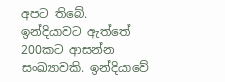අපට තිබේ. ඉන්දියාවට ඇත්තේ 200කට ආසන්න සංඛ්‍යාවකි. ඉන්දියාවේ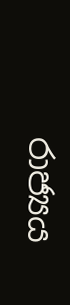රාජ්‍යය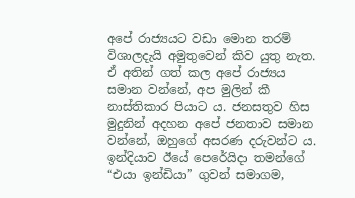අපේ රාජ්‍යයට වඩා මොන තරම් විශාලදැයි අමුතුවෙන් කිව යුතු නැත. ඒ අතින් ගත් කල අපේ රාජ්‍යය සමාන වන්නේ, අප මුලින් කී නාස්තිකාර පියාට ය. ජනසතුව හිස මුදුනින් අදහන අපේ ජනතාව සමාන වන්නේ, ඔහුගේ අසරණ දරුවන්ට ය. ඉන්දියාව ඊයේ පෙරේයිදා තමන්ගේ “එයා ඉන්ඩියා” ගුවන් සමාගම,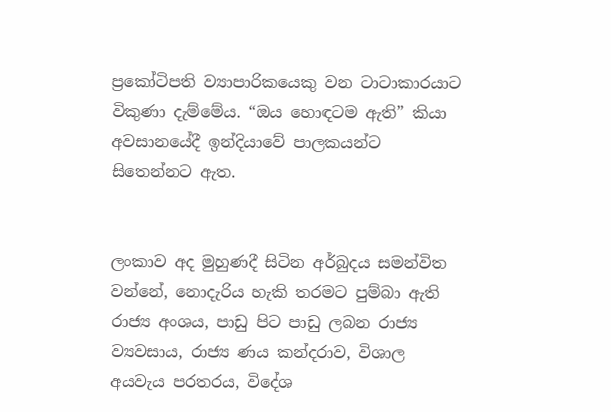ප්‍රකෝටිපති ව්‍යාපාරිකයෙකු වන ටාටාකාරයාට විකුණා දැම්මේය. “ඔය හොඳටම ඇති” කියා අවසානයේදී ඉන්දියාවේ පාලකයන්ට සිතෙන්නට ඇත.


ලංකාව අද මුහුණදී සිටින අර්බුදය සමන්විත වන්නේ, නොදැරිය හැකි තරමට පුම්බා ඇති රාජ්‍ය අංශය, පාඩු පිට පාඩු ලබන රාජ්‍ය ව්‍යවසාය, රාජ්‍ය ණය කන්දරාව, විශාල අයවැය පරතරය, විදේශ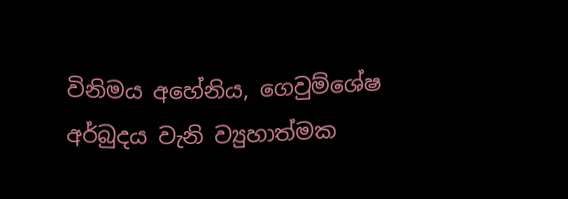විනිමය අහේනිය, ගෙවුම්ශේෂ අර්බුදය වැනි ව්‍යුහාත්මක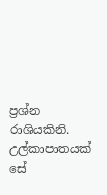ප්‍රශ්න රාශියකිනි. උල්කාපාතයක් සේ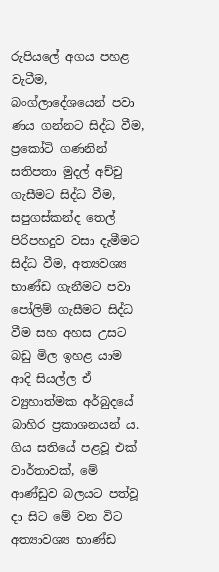රුපියලේ අගය පහළ වැටීම, බංග්ලාදේශයෙන් පවා ණය ගන්නට සිද්ධ වීම, ප්‍රකෝටි ගණනින් සතිපතා මුදල් අච්චු ගැසීමට සිද්ධ වීම, සපුගස්කන්ද තෙල් පිරිපහදුව වසා දැමීමට සිද්ධ වීම, අත්‍යවශ්‍ය භාණ්ඩ ගැනීමට පවා පෝලිම් ගැසීමට සිද්ධ වීම සහ අහස උසට බඩු මිල ඉහළ යාම ආදි සියල්ල ඒ ව්‍යුහාත්මක අර්බුදයේ බාහිර ප්‍රකාශනයන් ය. ගිය සතියේ පළවූ එක් වාර්තාවක්, මේ ආණ්ඩුව බලයට පත්වූ දා සිට මේ වන විට අත්‍යාවශ්‍ය භාණ්ඩ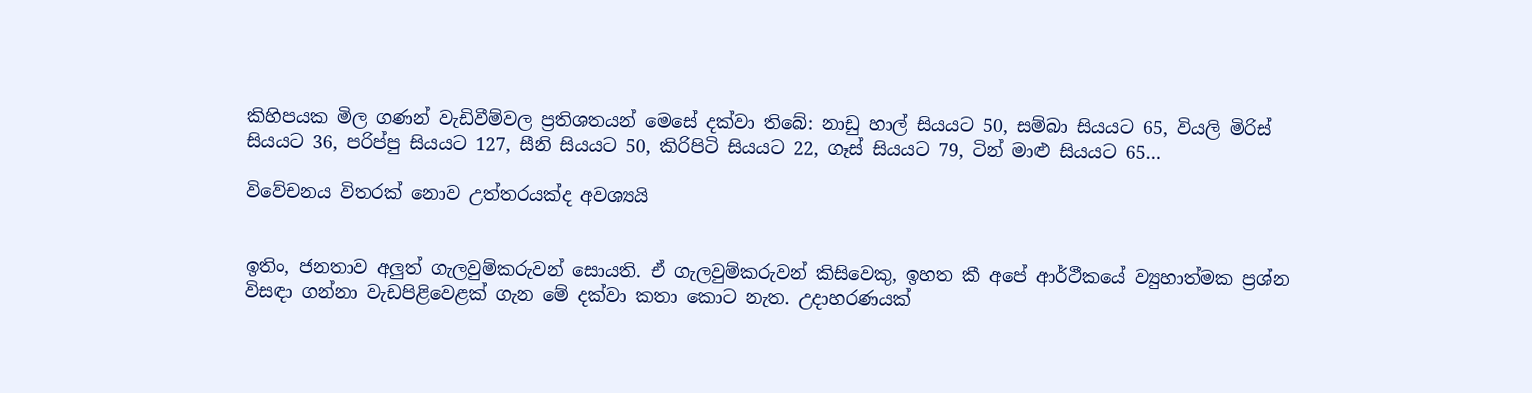කිහිපයක මිල ගණන් වැඩිවීම්වල ප්‍රතිශතයන් මෙසේ දක්වා තිබේ: නාඩු හාල් සියයට 50, සම්බා සියයට 65, වියලි මිරිස් සියයට 36, පරිප්පු සියයට 127, සීනි සියයට 50, කිරිපිටි සියයට 22, ගෑස් සියයට 79, ටින් මාළු සියයට 65…

විවේචනය විතරක් නොව උත්තරයක්ද අවශ්‍යයි


ඉතිං, ජනතාව අලුත් ගැලවුම්කරුවන් සොයති. ඒ ගැලවුම්කරුවන් කිසිවෙකු, ඉහත කී අපේ ආර්ථීකයේ ව්‍යුහාත්මක ප්‍රශ්න විසඳා ගන්නා වැඩපිළිවෙළක් ගැන මේ දක්වා කතා කොට නැත. උදාහරණයක්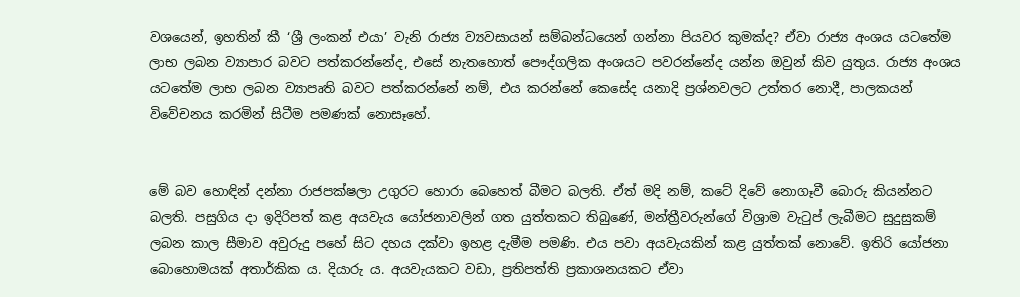වශයෙන්, ඉහතින් කී ‘ශ්‍රී ලංකන් එයා’ වැනි රාජ්‍ය ව්‍යවසායන් සම්බන්ධයෙන් ගන්නා පියවර කුමක්ද? ඒවා රාජ්‍ය අංශය යටතේම ලාභ ලබන ව්‍යාපාර බවට පත්කරන්නේද, එසේ නැතහොත් පෞද්ගලික අංශයට පවරන්නේද යන්න ඔවුන් කිව යුතුය. රාජ්‍ය අංශය යටතේම ලාභ ලබන ව්‍යාපෘති බවට පත්කරන්නේ නම්, එය කරන්නේ කෙසේද යනාදි ප්‍රශ්නවලට උත්තර නොදී, පාලකයන් විවේචනය කරමින් සිටීම පමණක් නොසෑහේ.


මේ බව හොඳින් දන්නා රාජපක්ෂලා උගුරට හොරා බෙහෙත් බීමට බලති. ඒත් මදි නම්, කටේ දිවේ නොගෑවී බොරු කියන්නට බලති. පසුගිය දා ඉදිරිපත් කළ අයවැය යෝජනාවලින් ගත යුත්තකට තිබුණේ, මන්ත්‍රීවරුන්ගේ විශ්‍රාම වැටුප් ලැබීමට සුදුසුකම් ලබන කාල සීමාව අවුරුදු පහේ සිට දහය දක්වා ඉහළ දැමීම පමණි. එය පවා අයවැයකින් කළ යුත්තක් නොවේ. ඉතිරි යෝජනා බොහොමයක් අතාර්කික ය. දියාරු ය. අයවැයකට වඩා, ප්‍රතිපත්ති ප්‍රකාශනයකට ඒවා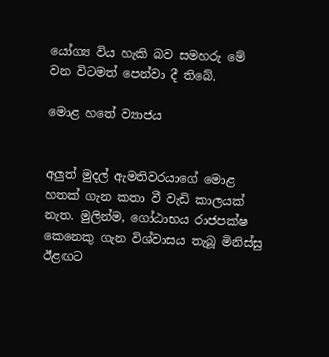යෝග්‍ය විය හැකි බව සමහරු මේ වන විටමත් පෙන්වා දී තිබේ.

මොළ හතේ ව්‍යාජය


අලුත් මුදල් ඇමතිවරයාගේ මොළ හතක් ගැන කතා වී වැඩි කාලයක් නැත. මුලින්ම, ගෝඨාභය රාජපක්ෂ කෙනෙකු ගැන විශ්වාසය තැබූ මිනිස්සු ඊළඟට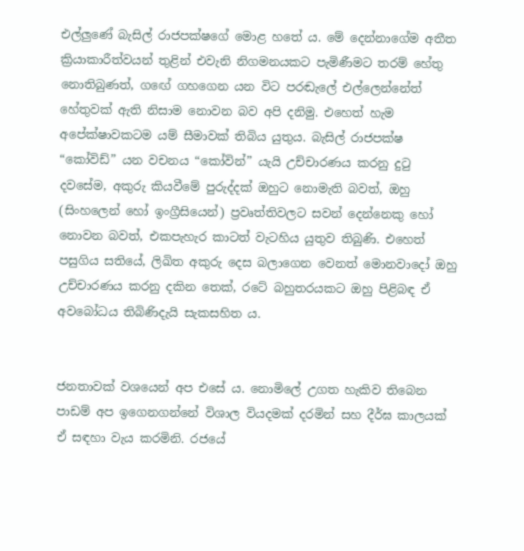එල්ලුණේ බැසිල් රාජපක්ෂගේ මොළ හතේ ය. මේ දෙන්නාගේම අතීත ක්‍රියාකාරීත්වයන් තුළින් එවැනි නිගමනයකට පැමිණීමට තරම් හේතු නොතිබුණත්, ගඟේ ගහගෙන යන විට පරඬැලේ එල්ලෙන්නේත් හේතුවක් ඇති නිසාම නොවන බව අපි දනිමු. එහෙත් හැම අපේක්ෂාවකටම යම් සීමාවක් තිබිය යුතුය. බැසිල් රාජපක්ෂ “කෝවිඩ්” යන වචනය “කෝවින්” යැයි උච්චාරණය කරනු දුටු දවසේම, අකුරු කියවීමේ පුරුද්දක් ඔහුට නොමැති බවත්, ඔහු (සිංහලෙන් හෝ ඉංග්‍රීසියෙන්) ප්‍රවෘත්තිවලට සවන් දෙන්නෙකු හෝ නොවන බවත්, එකපැහැර කාටත් වැටහිය යුතුව තිබුණි. එහෙත් පසුගිය සතියේ, ලිඛිත අකුරු දෙස බලාගෙන වෙනත් මොනවාදෝ ඔහු උච්චාරණය කරනු දකින තෙක්, රටේ බහුතරයකට ඔහු පිළිබඳ ඒ අවබෝධය තිබිණිදැයි සැකසහිත ය.


ජනතාවක් වශයෙන් අප එසේ ය. නොමිලේ උගත හැකිව තිබෙන පාඩම් අප ඉගෙනගන්නේ විශාල වියදමක් දරමින් සහ දීර්ඝ කාලයක් ඒ සඳහා වැය කරමිනි. රජයේ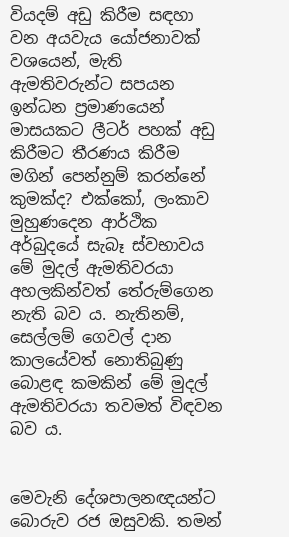වියදම් අඩු කිරීම සඳහා වන අයවැය යෝජනාවක් වශයෙන්, මැති ඇමතිවරුන්ට සපයන ඉන්ධන ප්‍රමාණයෙන් මාසයකට ලීටර් පහක් අඩු කිරීමට තීරණය කිරීම මගින් පෙන්නුම් කරන්නේ කුමක්ද? එක්කෝ, ලංකාව මුහුණදෙන ආර්ථික අර්බුදයේ සැබෑ ස්වභාවය මේ මුදල් ඇමතිවරයා අහලකින්වත් තේරුම්ගෙන නැති බව ය. නැතිනම්, සෙල්ලම් ගෙවල් දාන කාලයේවත් නොතිබුණු බොළඳ කමකින් මේ මුදල් ඇමතිවරයා තවමත් විඳවන බව ය.


මෙවැනි දේශපාලනඥයන්ට බොරුව රජ ඔසුවකි. තමන්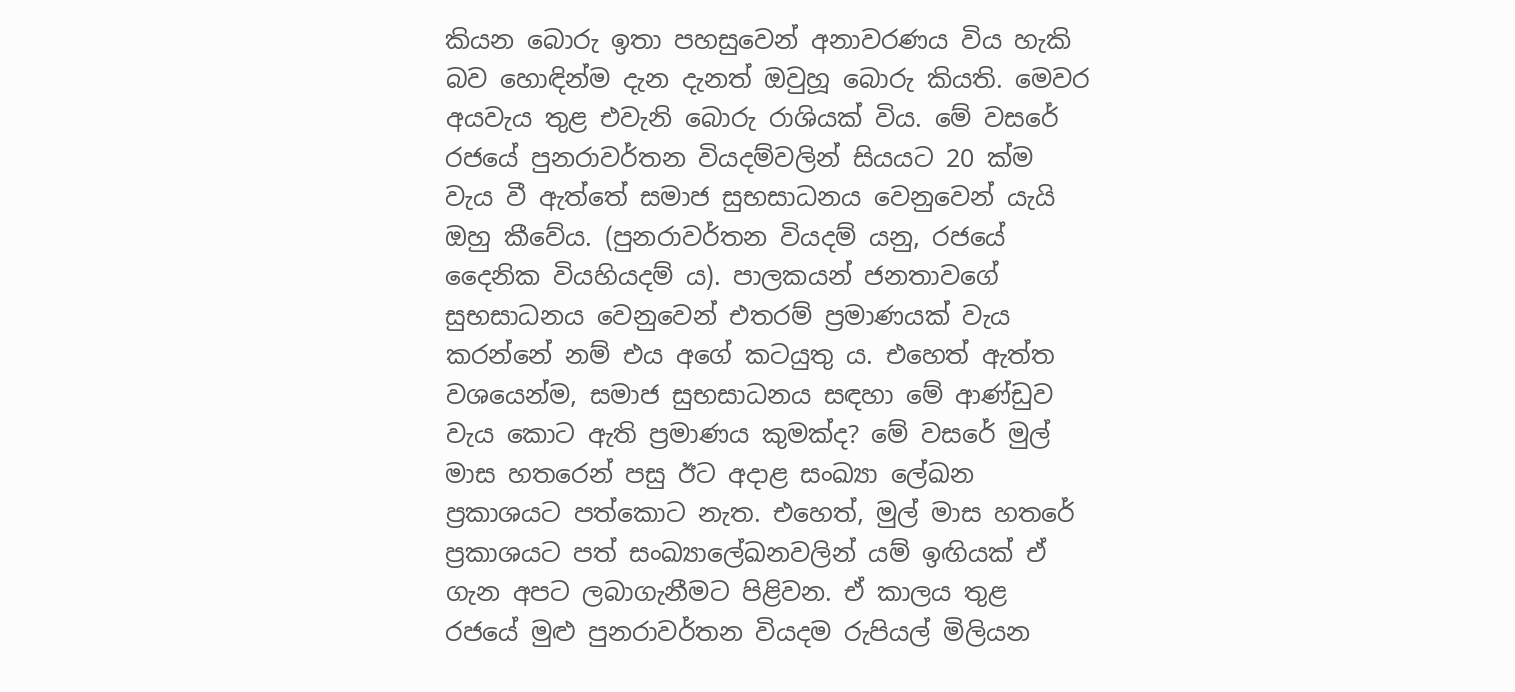කියන බොරු ඉතා පහසුවෙන් අනාවරණය විය හැකි බව හොඳින්ම දැන දැනත් ඔවුහූ බොරු කියති. මෙවර අයවැය තුළ එවැනි බොරු රාශියක් විය. මේ වසරේ රජයේ පුනරාවර්තන වියදම්වලින් සියයට 20 ක්ම වැය වී ඇත්තේ සමාජ සුභසාධනය වෙනුවෙන් යැයි ඔහු කීවේය. (පුනරාවර්තන වියදම් යනු, රජයේ දෛනික වියහියදම් ය). පාලකයන් ජනතාවගේ සුභසාධනය වෙනුවෙන් එතරම් ප්‍රමාණයක් වැය කරන්නේ නම් එය අගේ කටයුතු ය. එහෙත් ඇත්ත වශයෙන්ම, සමාජ සුභසාධනය සඳහා මේ ආණ්ඩුව වැය කොට ඇති ප්‍රමාණය කුමක්ද? මේ වසරේ මුල් මාස හතරෙන් පසු ඊට අදාළ සංඛ්‍යා ලේඛන ප්‍රකාශයට පත්කොට නැත. එහෙත්, මුල් මාස හතරේ ප්‍රකාශයට පත් සංඛ්‍යාලේඛනවලින් යම් ඉඟියක් ඒ ගැන අපට ලබාගැනීමට පිළිවන. ඒ කාලය තුළ රජයේ මුළු පුනරාවර්තන වියදම රුපියල් මිලියන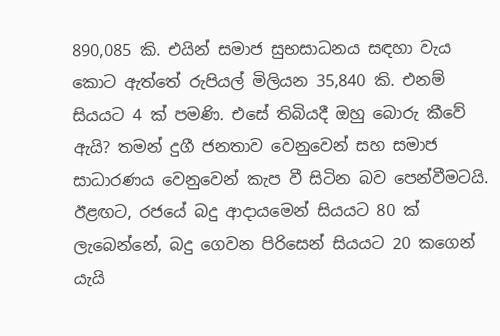890,085 කි. එයින් සමාජ සුභසාධනය සඳහා වැය කොට ඇත්තේ රුපියල් මිලියන 35,840 කි. එනම් සියයට 4 ක් පමණි. එසේ තිබියදී ඔහු බොරු කීවේ ඇයි? තමන් දුගී ජනතාව වෙනුවෙන් සහ සමාජ සාධාරණය වෙනුවෙන් කැප වී සිටින බව පෙන්වීමටයි.
ඊළඟට, රජයේ බදු ආදායමෙන් සියයට 80 ක් ලැබෙන්නේ, බදු ගෙවන පිරිසෙන් සියයට 20 කගෙන් යැයි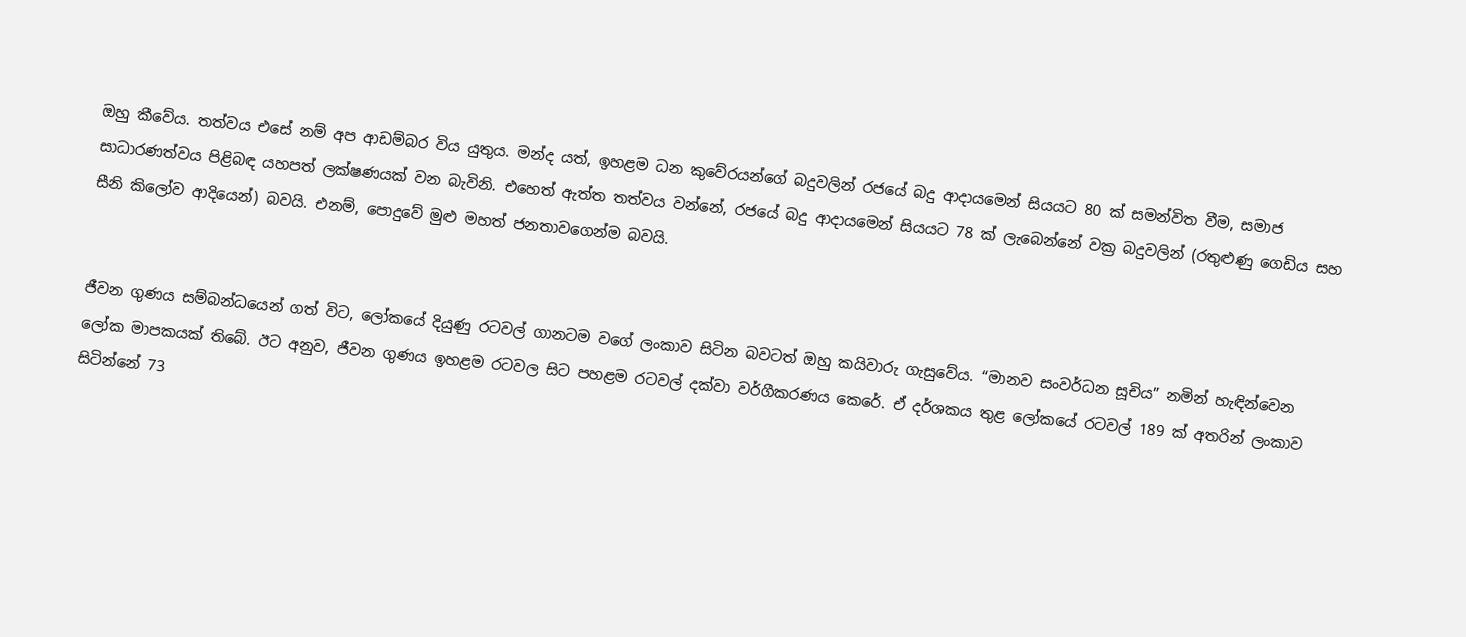ඔහු කීවේය. තත්වය එසේ නම් අප ආඩම්බර විය යුතුය. මන්ද යත්, ඉහළම ධන කුවේරයන්ගේ බදුවලින් රජයේ බදු ආදායමෙන් සියයට 80 ක් සමන්විත වීම, සමාජ සාධාරණත්වය පිළිබඳ යහපත් ලක්ෂණයක් වන බැවිනි. එහෙත් ඇත්ත තත්වය වන්නේ, රජයේ බදු ආදායමෙන් සියයට 78 ක් ලැබෙන්නේ වක්‍ර බදුවලින් (රතුළුණු ගෙඩිය සහ සීනි කිලෝව ආදියෙන්) බවයි. එනම්, පොදුවේ මුළු මහත් ජනතාවගෙන්ම බවයි.


ජීවන ගුණය සම්බන්ධයෙන් ගත් විට, ලෝකයේ දියුණු රටවල් ගානටම වගේ ලංකාව සිටින බවටත් ඔහු කයිවාරු ගැසුවේය. “මානව සංවර්ධන සූචිය” නමින් හැඳින්වෙන ලෝක මාපකයක් තිබේ. ඊට අනුව, ජීවන ගුණය ඉහළම රටවල සිට පහළම රටවල් දක්වා වර්ගීකරණය කෙරේ. ඒ දර්ශකය තුළ ලෝකයේ රටවල් 189 ක් අතරින් ලංකාව සිටින්නේ 73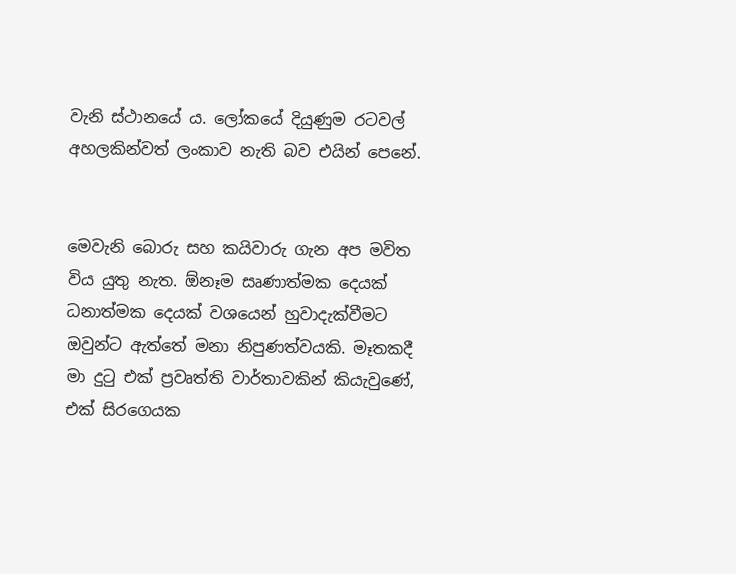වැනි ස්ථානයේ ය. ලෝකයේ දියුණුම රටවල් අහලකින්වත් ලංකාව නැති බව එයින් පෙනේ.


මෙවැනි බොරු සහ කයිවාරු ගැන අප මවිත විය යුතු නැත. ඕනෑම සෘණාත්මක දෙයක් ධනාත්මක දෙයක් වශයෙන් හුවාදැක්වීමට ඔවුන්ට ඇත්තේ මනා නිපුණත්වයකි. මෑතකදී මා දුටු එක් ප්‍රවෘත්ති වාර්තාවකින් කියැවුණේ, එක් සිරගෙයක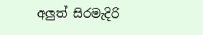අලුත් සිරමැදිරි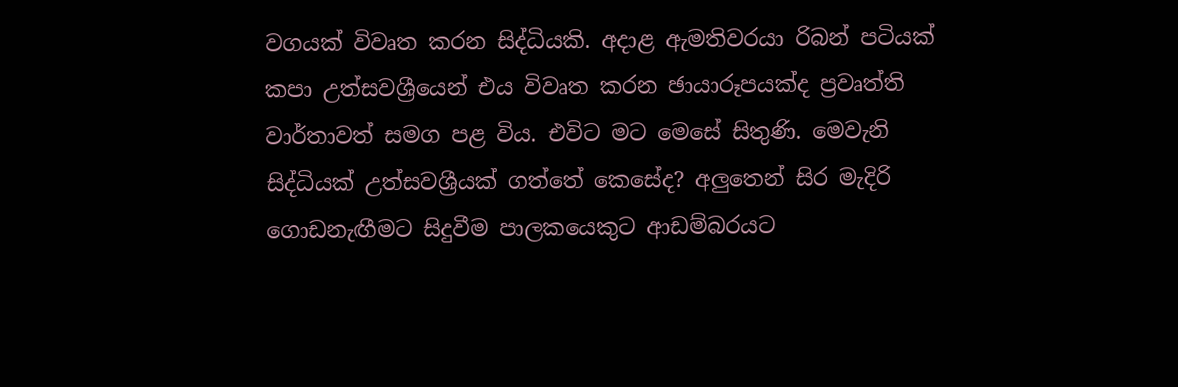වගයක් විවෘත කරන සිද්ධියකි. අදාළ ඇමතිවරයා රිබන් පටියක් කපා උත්සවශ්‍රීයෙන් එය විවෘත කරන ඡායාරූපයක්ද ප්‍රවෘත්ති වාර්තාවත් සමග පළ විය. එවිට මට මෙසේ සිතුණි. මෙවැනි සිද්ධියක් උත්සවශ්‍රීයක් ගත්තේ කෙසේද? අලුතෙන් සිර මැදිරි ගොඩනැඟීමට සිදුවීම පාලකයෙකුට ආඩම්බරයට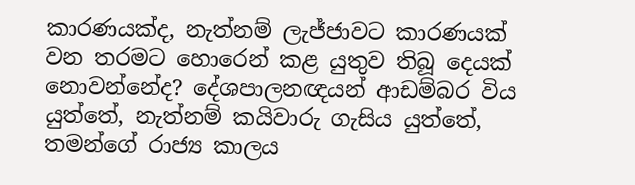කාරණයක්ද, නැත්නම් ලැජ්ජාවට කාරණයක් වන තරමට හොරෙන් කළ යුතුව තිබූ දෙයක් නොවන්නේද? දේශපාලනඥයන් ආඩම්බර විය යුත්තේ, නැත්නම් කයිවාරු ගැසිය යුත්තේ, තමන්ගේ රාජ්‍ය කාලය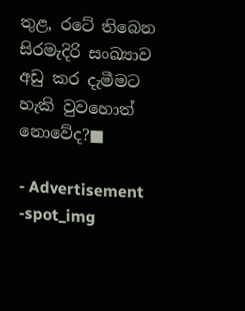තුළ, රටේ තිබෙන සිරමැදිරි සංඛ්‍යාව අඩු කර දැමීමට හැකි වුවහොත් නොවේද?■

- Advertisement -spot_img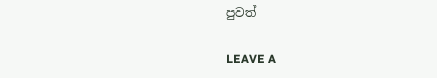පුවත්

LEAVE A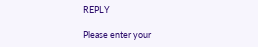REPLY

Please enter your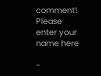comment!
Please enter your name here

-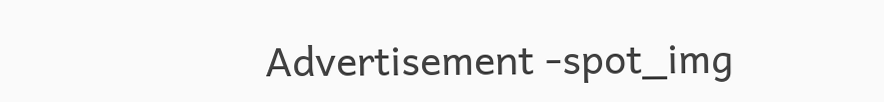Advertisement -spot_img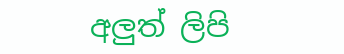අලුත් ලිපි